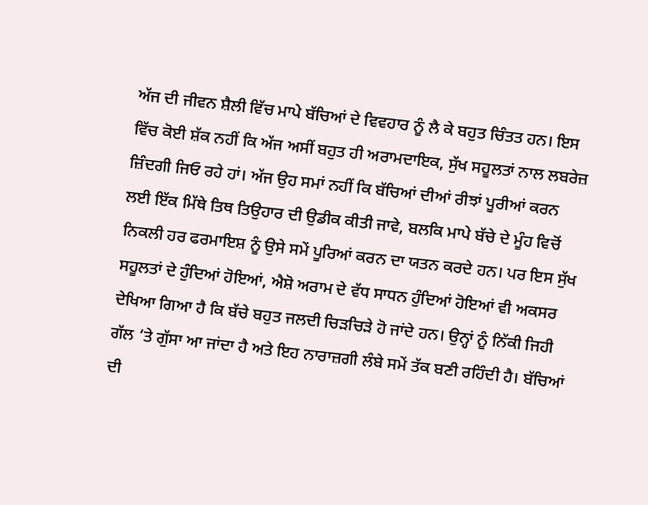ਅੱਜ ਦੀ ਜੀਵਨ ਸ਼ੈਲੀ ਵਿੱਚ ਮਾਪੇ ਬੱਚਿਆਂ ਦੇ ਵਿਵਹਾਰ ਨੂੰ ਲੈ ਕੇ ਬਹੁਤ ਚਿੰਤਤ ਹਨ। ਇਸ ਵਿੱਚ ਕੋਈ ਸ਼ੱਕ ਨਹੀਂ ਕਿ ਅੱਜ ਅਸੀਂ ਬਹੁਤ ਹੀ ਅਰਾਮਦਾਇਕ, ਸੁੱਖ ਸਹੂਲਤਾਂ ਨਾਲ ਲਬਰੇਜ਼ ਜ਼ਿੰਦਗੀ ਜਿਓ ਰਹੇ ਹਾਂ। ਅੱਜ ਉਹ ਸਮਾਂ ਨਹੀਂ ਕਿ ਬੱਚਿਆਂ ਦੀਆਂ ਰੀਝਾਂ ਪੂਰੀਆਂ ਕਰਨ ਲਈ ਇੱਕ ਮਿੱਥੇ ਤਿਥ ਤਿਉਹਾਰ ਦੀ ਉਡੀਕ ਕੀਤੀ ਜਾਵੇ, ਬਲਕਿ ਮਾਪੇ ਬੱਚੇ ਦੇ ਮੂੰਹ ਵਿਚੋਂ ਨਿਕਲੀ ਹਰ ਫਰਮਾਇਸ਼ ਨੂੰ ਉਸੇ ਸਮੇਂ ਪੂਰਿਆਂ ਕਰਨ ਦਾ ਯਤਨ ਕਰਦੇ ਹਨ। ਪਰ ਇਸ ਸੁੱਖ ਸਹੂਲਤਾਂ ਦੇ ਹੁੰਦਿਆਂ ਹੋਇਆਂ, ਐਸ਼ੋ ਅਰਾਮ ਦੇ ਵੱਧ ਸਾਧਨ ਹੁੰਦਿਆਂ ਹੋਇਆਂ ਵੀ ਅਕਸਰ ਦੇਖਿਆ ਗਿਆ ਹੈ ਕਿ ਬੱਚੇ ਬਹੁਤ ਜਲਦੀ ਚਿੜਚਿੜੇ ਹੋ ਜਾਂਦੇ ਹਨ। ਉਨ੍ਹਾਂ ਨੂੰ ਨਿੱਕੀ ਜਿਹੀ ਗੱਲ ‘ਤੇ ਗੁੱਸਾ ਆ ਜਾਂਦਾ ਹੈ ਅਤੇ ਇਹ ਨਾਰਾਜ਼ਗੀ ਲੰਬੇ ਸਮੇਂ ਤੱਕ ਬਣੀ ਰਹਿੰਦੀ ਹੈ। ਬੱਚਿਆਂ ਦੀ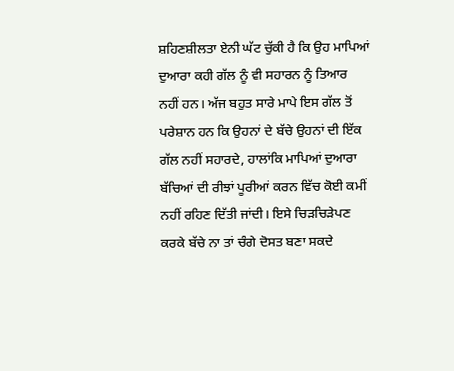ਸ਼ਹਿਣਸ਼ੀਲਤਾ ਏਨੀ ਘੱਟ ਚੁੱਕੀ ਹੈ ਕਿ ਉਹ ਮਾਪਿਆਂ ਦੁਆਰਾ ਕਹੀ ਗੱਲ ਨੂੰ ਵੀ ਸਹਾਰਨ ਨੂੰ ਤਿਆਰ ਨਹੀਂ ਹਨ। ਅੱਜ ਬਹੁਤ ਸਾਰੇ ਮਾਪੇ ਇਸ ਗੱਲ ਤੋਂ ਪਰੇਸ਼ਾਨ ਹਨ ਕਿ ਉਹਨਾਂ ਦੇ ਬੱਚੇ ਉਹਨਾਂ ਦੀ ਇੱਕ ਗੱਲ ਨਹੀਂ ਸਹਾਰਦੇ, ਹਾਲਾਂਕਿ ਮਾਪਿਆਂ ਦੁਆਰਾ ਬੱਚਿਆਂ ਦੀ ਰੀਝਾਂ ਪੂਰੀਆਂ ਕਰਨ ਵਿੱਚ ਕੋਈ ਕਮੀਂ ਨਹੀਂ ਰਹਿਣ ਦਿੱਤੀ ਜਾਂਦੀ। ਇਸੇ ਚਿੜਚਿੜੇਪਣ ਕਰਕੇ ਬੱਚੇ ਨਾ ਤਾਂ ਚੰਗੇ ਦੋਸਤ ਬਣਾ ਸਕਦੇ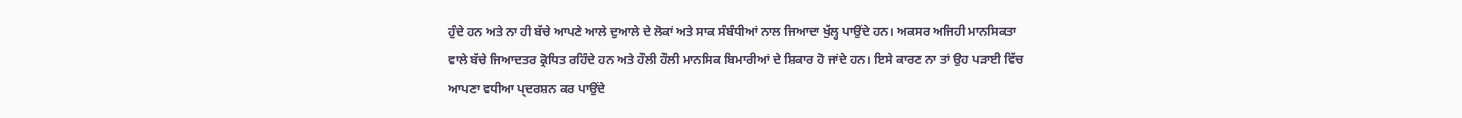ਹੁੰਦੇ ਹਨ ਅਤੇ ਨਾ ਹੀ ਬੱਚੇ ਆਪਣੇ ਆਲੇ ਦੁਆਲੇ ਦੇ ਲੋਕਾਂ ਅਤੇ ਸਾਕ ਸੰਬੰਧੀਆਂ ਨਾਲ ਜਿਆਦਾ ਖੁੱਲ੍ਹ ਪਾਉਂਦੇ ਹਨ। ਅਕਸਰ ਅਜਿਹੀ ਮਾਨਸਿਕਤਾ ਵਾਲੇ ਬੱਚੇ ਜਿਆਦਤਰ ਕ੍ਰੋਧਿਤ ਰਹਿੰਦੇ ਹਨ ਅਤੇ ਹੌਲੀ ਹੌਲੀ ਮਾਨਸਿਕ ਬਿਮਾਰੀਆਂ ਦੇ ਸ਼ਿਕਾਰ ਹੋ ਜਾਂਦੇ ਹਨ। ਇਸੇ ਕਾਰਣ ਨਾ ਤਾਂ ਉਹ ਪੜਾਈ ਵਿੱਚ ਆਪਣਾ ਵਧੀਆ ਪ੍ਦਰਸ਼ਨ ਕਰ ਪਾਉਂਦੇ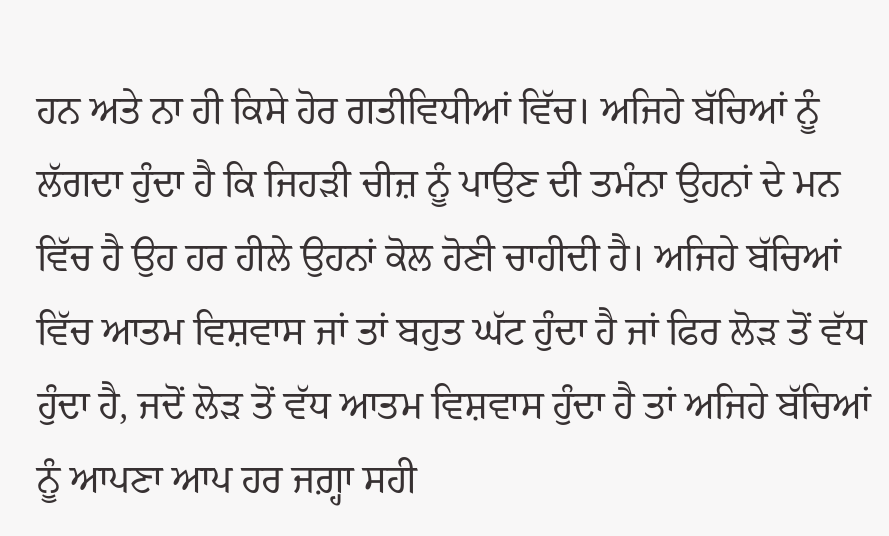ਹਨ ਅਤੇ ਨਾ ਹੀ ਕਿਸੇ ਹੋਰ ਗਤੀਵਿਧੀਆਂ ਵਿੱਚ। ਅਜਿਹੇ ਬੱਚਿਆਂ ਨੂੰ ਲੱਗਦਾ ਹੁੰਦਾ ਹੈ ਕਿ ਜਿਹੜੀ ਚੀਜ਼ ਨੂੰ ਪਾਉਣ ਦੀ ਤਮੰਨਾ ਉਹਨਾਂ ਦੇ ਮਨ ਵਿੱਚ ਹੈ ਉਹ ਹਰ ਹੀਲੇ ਉਹਨਾਂ ਕੋਲ ਹੋਣੀ ਚਾਹੀਦੀ ਹੈ। ਅਜਿਹੇ ਬੱਚਿਆਂ ਵਿੱਚ ਆਤਮ ਵਿਸ਼ਵਾਸ ਜਾਂ ਤਾਂ ਬਹੁਤ ਘੱਟ ਹੁੰਦਾ ਹੈ ਜਾਂ ਫਿਰ ਲੋੜ ਤੋਂ ਵੱਧ ਹੁੰਦਾ ਹੈ, ਜਦੋਂ ਲੋੜ ਤੋਂ ਵੱਧ ਆਤਮ ਵਿਸ਼ਵਾਸ ਹੁੰਦਾ ਹੈ ਤਾਂ ਅਜਿਹੇ ਬੱਚਿਆਂ ਨੂੰ ਆਪਣਾ ਆਪ ਹਰ ਜਗ਼੍ਹਾ ਸਹੀ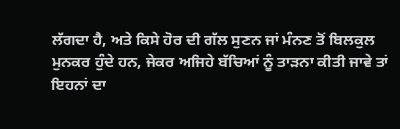ਲੱਗਦਾ ਹੈ, ਅਤੇ ਕਿਸੇ ਹੋਰ ਦੀ ਗੱਲ ਸੁਣਨ ਜਾਂ ਮੰਨਣ ਤੋਂ ਬਿਲਕੁਲ ਮੁਨਕਰ ਹੁੰਦੇ ਹਨ, ਜੇਕਰ ਅਜਿਹੇ ਬੱਚਿਆਂ ਨੂੰ ਤਾੜਨਾ ਕੀਤੀ ਜਾਵੇ ਤਾਂ ਇਹਨਾਂ ਦਾ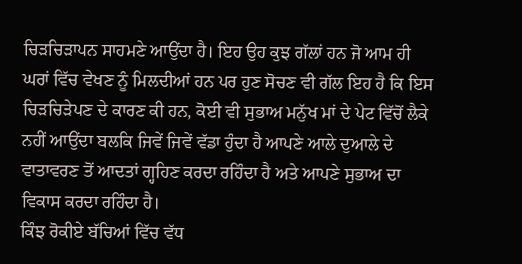ਚਿੜਚਿੜਾਪਨ ਸਾਹਮਣੇ ਆਉਂਦਾ ਹੈ। ਇਹ ਉਹ ਕੁਝ ਗੱਲਾਂ ਹਨ ਜੋ ਆਮ ਹੀ ਘਰਾਂ ਵਿੱਚ ਵੇਖਣ ਨੂੰ ਮਿਲਦੀਆਂ ਹਨ ਪਰ ਹੁਣ ਸੋਚਣ ਵੀ ਗੱਲ ਇਹ ਹੈ ਕਿ ਇਸ ਚਿੜਚਿੜੇਪਣ ਦੇ ਕਾਰਣ ਕੀ ਹਨ, ਕੋਈ ਵੀ ਸੁਭਾਅ ਮਨੁੱਖ ਮਾਂ ਦੇ ਪੇਟ ਵਿੱਚੋਂ ਲੈਕੇ ਨਹੀਂ ਆਉਂਦਾ ਬਲਕਿ ਜਿਵੇਂ ਜਿਵੇਂ ਵੱਡਾ ਹੁੰਦਾ ਹੈ ਆਪਣੇ ਆਲੇ ਦੁਆਲੇ ਦੇ ਵਾਤਾਵਰਣ ਤੋਂ ਆਦਤਾਂ ਗ੍ਹਹਿਣ ਕਰਦਾ ਰਹਿੰਦਾ ਹੈ ਅਤੇ ਆਪਣੇ ਸੁਭਾਅ ਦਾ ਵਿਕਾਸ ਕਰਦਾ ਰਹਿੰਦਾ ਹੈ।
ਕਿੰਝ ਰੋਕੀਏ ਬੱਚਿਆਂ ਵਿੱਚ ਵੱਧ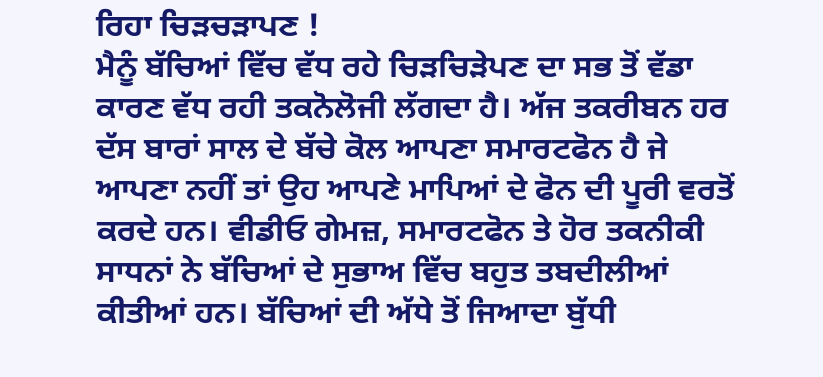ਰਿਹਾ ਚਿੜਚੜਾਪਣ !
ਮੈਨੂੰ ਬੱਚਿਆਂ ਵਿੱਚ ਵੱਧ ਰਹੇ ਚਿੜਚਿੜੇਪਣ ਦਾ ਸਭ ਤੋਂ ਵੱਡਾ ਕਾਰਣ ਵੱਧ ਰਹੀ ਤਕਨੋਲੋਜੀ ਲੱਗਦਾ ਹੈ। ਅੱਜ ਤਕਰੀਬਨ ਹਰ ਦੱਸ ਬਾਰਾਂ ਸਾਲ ਦੇ ਬੱਚੇ ਕੋਲ ਆਪਣਾ ਸਮਾਰਟਫੋਨ ਹੈ ਜੇ ਆਪਣਾ ਨਹੀਂ ਤਾਂ ਉਹ ਆਪਣੇ ਮਾਪਿਆਂ ਦੇ ਫੋਨ ਦੀ ਪੂਰੀ ਵਰਤੋਂ ਕਰਦੇ ਹਨ। ਵੀਡੀਓ ਗੇਮਜ਼, ਸਮਾਰਟਫੋਨ ਤੇ ਹੋਰ ਤਕਨੀਕੀ ਸਾਧਨਾਂ ਨੇ ਬੱਚਿਆਂ ਦੇ ਸੁਭਾਅ ਵਿੱਚ ਬਹੁਤ ਤਬਦੀਲੀਆਂ ਕੀਤੀਆਂ ਹਨ। ਬੱਚਿਆਂ ਦੀ ਅੱਧੇ ਤੋਂ ਜਿਆਦਾ ਬੁੱਧੀ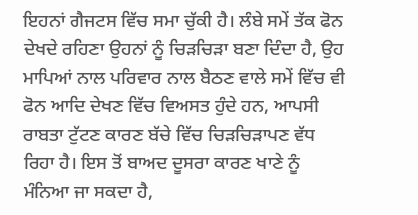ਇਹਨਾਂ ਗੈਜਟਸ ਵਿੱਚ ਸਮਾ ਚੁੱਕੀ ਹੈ। ਲੰਬੇ ਸਮੇਂ ਤੱਕ ਫੋਨ ਦੇਖਦੇ ਰਹਿਣਾ ਉਹਨਾਂ ਨੂੰ ਚਿੜਚਿੜਾ ਬਣਾ ਦਿੰਦਾ ਹੈ, ਉਹ ਮਾਪਿਆਂ ਨਾਲ ਪਰਿਵਾਰ ਨਾਲ ਬੈਠਣ ਵਾਲੇ ਸਮੇਂ ਵਿੱਚ ਵੀ ਫੋਨ ਆਦਿ ਦੇਖਣ ਵਿੱਚ ਵਿਅਸਤ ਹੁੰਦੇ ਹਨ, ਆਪਸੀ ਰਾਬਤਾ ਟੁੱਟਣ ਕਾਰਣ ਬੱਚੇ ਵਿੱਚ ਚਿੜਚਿੜਾਪਣ ਵੱਧ ਰਿਹਾ ਹੈ। ਇਸ ਤੋਂ ਬਾਅਦ ਦੂਸਰਾ ਕਾਰਣ ਖਾਣੇ ਨੂੰ ਮੰਨਿਆ ਜਾ ਸਕਦਾ ਹੈ,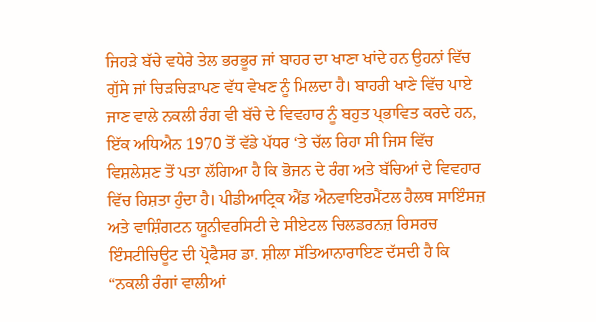ਜਿਹੜੇ ਬੱਚੇ ਵਧੇਰੇ ਤੇਲ ਭਰਭੂਰ ਜਾਂ ਬਾਹਰ ਦਾ ਖਾਣਾ ਖਾਂਦੇ ਹਨ ਉਹਨਾਂ ਵਿੱਚ ਗੁੱਸੇ ਜਾਂ ਚਿੜਚਿੜਾਪਣ ਵੱਧ ਵੇਖਣ ਨੂੰ ਮਿਲਦਾ ਹੈ। ਬਾਹਰੀ ਖਾਣੇ ਵਿੱਚ ਪਾਏ ਜਾਣ ਵਾਲੇ ਨਕਲੀ ਰੰਗ ਵੀ ਬੱਚੇ ਦੇ ਵਿਵਹਾਰ ਨੂੰ ਬਹੁਤ ਪ੍ਭਾਵਿਤ ਕਰਦੇ ਹਨ, ਇੱਕ ਅਧਿਐਨ 1970 ਤੋਂ ਵੱਡੇ ਪੱਧਰ ‘ਤੇ ਚੱਲ ਰਿਹਾ ਸੀ ਜਿਸ ਵਿੱਚ ਵਿਸ਼ਲੇਸ਼ਣ ਤੋਂ ਪਤਾ ਲੱਗਿਆ ਹੈ ਕਿ ਭੋਜਨ ਦੇ ਰੰਗ ਅਤੇ ਬੱਚਿਆਂ ਦੇ ਵਿਵਹਾਰ ਵਿੱਚ ਰਿਸ਼ਤਾ ਹੁੰਦਾ ਹੈ। ਪੀਡੀਆਟ੍ਰਿਕ ਐਂਡ ਐਨਵਾਇਰਮੈਂਟਲ ਹੈਲਥ ਸਾਇੰਸਜ਼ ਅਤੇ ਵਾਸ਼ਿੰਗਟਨ ਯੂਨੀਵਰਸਿਟੀ ਦੇ ਸੀਏਟਲ ਚਿਲਡਰਨਜ਼ ਰਿਸਰਚ ਇੰਸਟੀਚਿਊਟ ਦੀ ਪ੍ਰੋਫੈਸਰ ਡਾ. ਸ਼ੀਲਾ ਸੱਤਿਆਨਾਰਾਇਣ ਦੱਸਦੀ ਹੈ ਕਿ “ਨਕਲੀ ਰੰਗਾਂ ਵਾਲੀਆਂ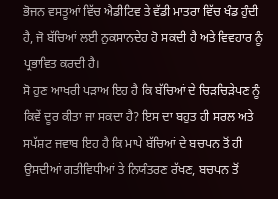ਭੋਜਨ ਵਸਤੂਆਂ ਵਿੱਚ ਐਡੀਟਿਵ ਤੇ ਵੱਡੀ ਮਾਤਰਾ ਵਿੱਚ ਖੰਡ ਹੁੰਦੀ ਹੈ, ਜੋ ਬੱਚਿਆਂ ਲਈ ਨੁਕਸਾਨਦੇਹ ਹੋ ਸਕਦੀ ਹੈ ਅਤੇ ਵਿਵਹਾਰ ਨੂੰ ਪ੍ਰਭਾਵਿਤ ਕਰਦੀ ਹੈ।
ਸੋ ਹੁਣ ਆਖਰੀ ਪੜਾਅ ਇਹ ਹੈ ਕਿ ਬੱਚਿਆਂ ਦੇ ਚਿੜਚਿੜੇਪਣ ਨੂੰ ਕਿਵੇਂ ਦੂਰ ਕੀਤਾ ਜਾ ਸਕਦਾ ਹੈ? ਇਸ ਦਾ ਬਹੁਤ ਹੀ ਸਰਲ ਅਤੇ ਸਪੱਸ਼ਟ ਜਵਾਬ ਇਹ ਹੈ ਕਿ ਮਾਪੇ ਬੱਚਿਆਂ ਦੇ ਬਚਪਨ ਤੋਂ ਹੀ ਉਸਦੀਆਂ ਗਤੀਵਿਧੀਆਂ ਤੇ ਨਿਯੰਤਰਣ ਰੱਖਣ, ਬਚਪਨ ਤੋਂ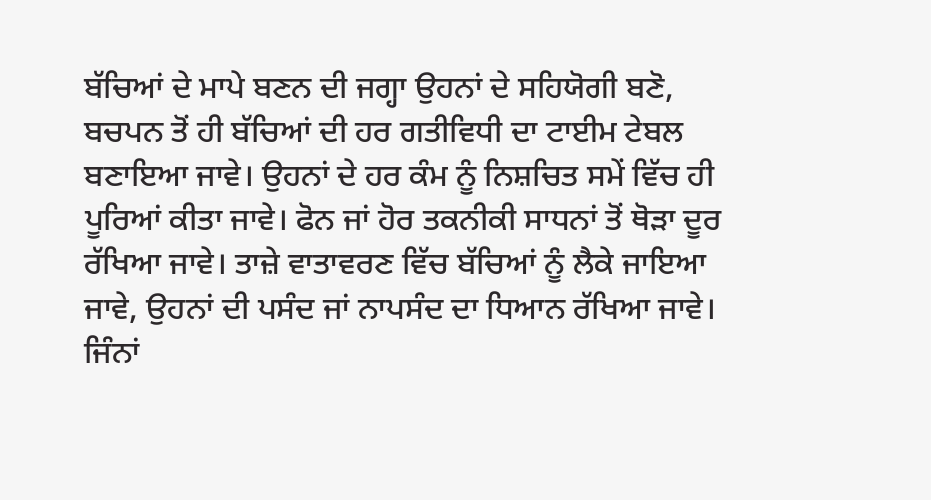ਬੱਚਿਆਂ ਦੇ ਮਾਪੇ ਬਣਨ ਦੀ ਜਗ੍ਹਾ ਉਹਨਾਂ ਦੇ ਸਹਿਯੋਗੀ ਬਣੋ, ਬਚਪਨ ਤੋਂ ਹੀ ਬੱਚਿਆਂ ਦੀ ਹਰ ਗਤੀਵਿਧੀ ਦਾ ਟਾਈਮ ਟੇਬਲ ਬਣਾਇਆ ਜਾਵੇ। ਉਹਨਾਂ ਦੇ ਹਰ ਕੰਮ ਨੂੰ ਨਿਸ਼ਚਿਤ ਸਮੇਂ ਵਿੱਚ ਹੀ ਪੂਰਿਆਂ ਕੀਤਾ ਜਾਵੇ। ਫੋਨ ਜਾਂ ਹੋਰ ਤਕਨੀਕੀ ਸਾਧਨਾਂ ਤੋਂ ਥੋੜਾ ਦੂਰ ਰੱਖਿਆ ਜਾਵੇ। ਤਾਜ਼ੇ ਵਾਤਾਵਰਣ ਵਿੱਚ ਬੱਚਿਆਂ ਨੂੰ ਲੈਕੇ ਜਾਇਆ ਜਾਵੇ, ਉਹਨਾਂ ਦੀ ਪਸੰਦ ਜਾਂ ਨਾਪਸੰਦ ਦਾ ਧਿਆਨ ਰੱਖਿਆ ਜਾਵੇ। ਜਿੰਨਾਂ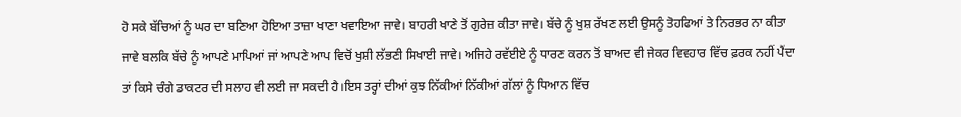ਹੋ ਸਕੇ ਬੱਚਿਆਂ ਨੂੰ ਘਰ ਦਾ ਬਣਿਆ ਹੋਇਆ ਤਾਜ਼ਾ ਖਾਣਾ ਖਵਾਇਆ ਜਾਵੇ। ਬਾਹਰੀ ਖਾਣੇ ਤੋਂ ਗੁਰੇਜ਼ ਕੀਤਾ ਜਾਵੇ। ਬੱਚੇ ਨੂੰ ਖੁਸ਼ ਰੱਖਣ ਲਈ ਉਸਨੂੰ ਤੋਹਫਿਆਂ ਤੇ ਨਿਰਭਰ ਨਾ ਕੀਤਾ ਜਾਵੇ ਬਲਕਿ ਬੱਚੇ ਨੂੰ ਆਪਣੇ ਮਾਪਿਆਂ ਜਾਂ ਆਪਣੇ ਆਪ ਵਿਚੋਂ ਖੁਸ਼ੀ ਲੱਭਣੀ ਸਿਖਾਈ ਜਾਵੇ। ਅਜਿਹੇ ਰਵੱਈਏ ਨੂੰ ਧਾਰਣ ਕਰਨ ਤੋਂ ਬਾਅਦ ਵੀ ਜੇਕਰ ਵਿਵਹਾਰ ਵਿੱਚ ਫ਼ਰਕ ਨਹੀਂ ਪੈਂਦਾ ਤਾਂ ਕਿਸੇ ਚੰਗੇ ਡਾਕਟਰ ਦੀ ਸਲਾਹ ਵੀ ਲਈ ਜਾ ਸਕਦੀ ਹੈ।ਇਸ ਤਰ੍ਹਾਂ ਦੀਆਂ ਕੁਝ ਨਿੱਕੀਆਂ ਨਿੱਕੀਆਂ ਗੱਲਾਂ ਨੂੰ ਧਿਆਨ ਵਿੱਚ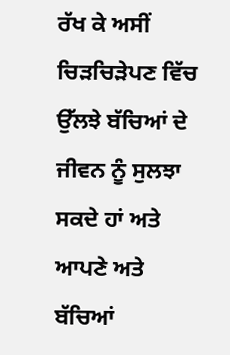ਰੱਖ ਕੇ ਅਸੀਂ ਚਿੜਚਿੜੇਪਣ ਵਿੱਚ ਉੱਲਝੇ ਬੱਚਿਆਂ ਦੇ ਜੀਵਨ ਨੂੰ ਸੁਲਝਾ ਸਕਦੇ ਹਾਂ ਅਤੇ ਆਪਣੇ ਅਤੇ ਬੱਚਿਆਂ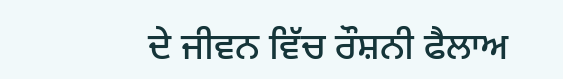ਦੇ ਜੀਵਨ ਵਿੱਚ ਰੌਸ਼ਨੀ ਫੈਲਾਅ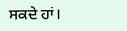ਸਕਦੇ ਹਾਂ।